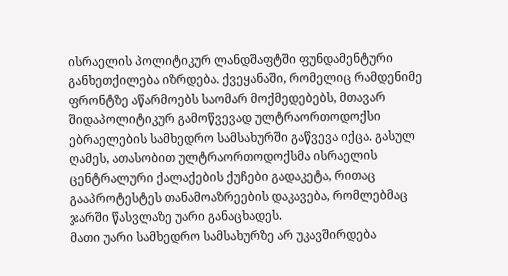ისრაელის პოლიტიკურ ლანდშაფტში ფუნდამენტური განხეთქილება იზრდება. ქვეყანაში, რომელიც რამდენიმე ფრონტზე აწარმოებს საომარ მოქმედებებს, მთავარ შიდაპოლიტიკურ გამოწვევად ულტრაორთოდოქსი ებრაელების სამხედრო სამსახურში გაწვევა იქცა. გასულ ღამეს, ათასობით ულტრაორთოდოქსმა ისრაელის ცენტრალური ქალაქების ქუჩები გადაკეტა, რითაც გააპროტესტეს თანამოაზრეების დაკავება, რომლებმაც ჯარში წასვლაზე უარი განაცხადეს.
მათი უარი სამხედრო სამსახურზე არ უკავშირდება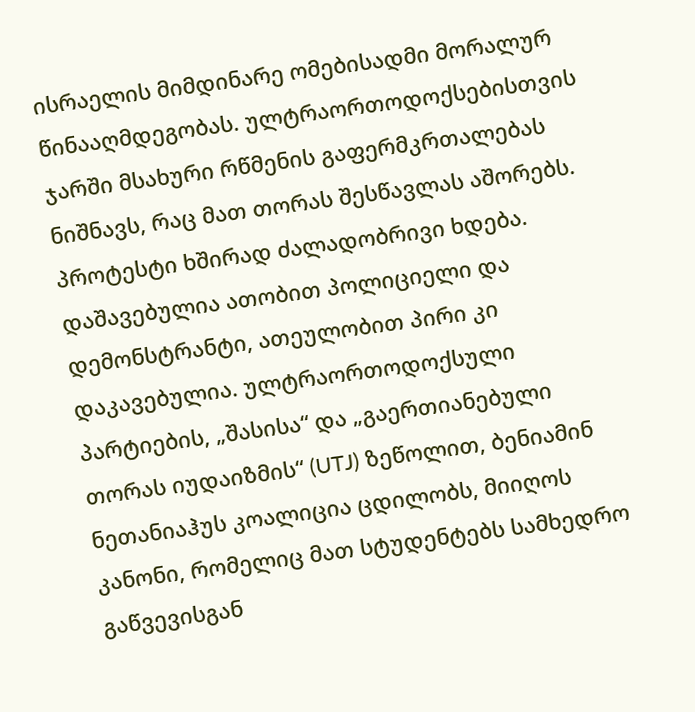ისრაელის მიმდინარე ომებისადმი მორალურ წინააღმდეგობას. ულტრაორთოდოქსებისთვის ჯარში მსახური რწმენის გაფერმკრთალებას ნიშნავს, რაც მათ თორას შესწავლას აშორებს.
პროტესტი ხშირად ძალადობრივი ხდება. დაშავებულია ათობით პოლიციელი და დემონსტრანტი, ათეულობით პირი კი დაკავებულია. ულტრაორთოდოქსული პარტიების, „შასისა“ და „გაერთიანებული თორას იუდაიზმის“ (UTJ) ზეწოლით, ბენიამინ ნეთანიაჰუს კოალიცია ცდილობს, მიიღოს კანონი, რომელიც მათ სტუდენტებს სამხედრო გაწვევისგან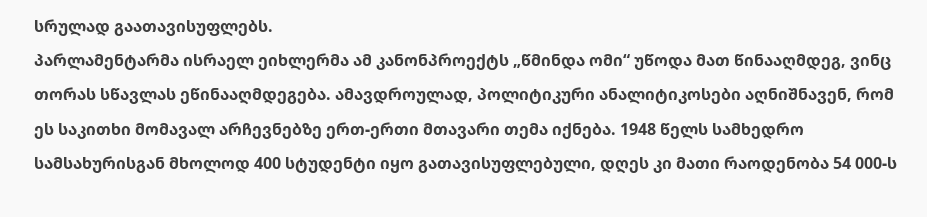სრულად გაათავისუფლებს.
პარლამენტარმა ისრაელ ეიხლერმა ამ კანონპროექტს „წმინდა ომი“ უწოდა მათ წინააღმდეგ, ვინც თორას სწავლას ეწინააღმდეგება. ამავდროულად, პოლიტიკური ანალიტიკოსები აღნიშნავენ, რომ ეს საკითხი მომავალ არჩევნებზე ერთ-ერთი მთავარი თემა იქნება. 1948 წელს სამხედრო სამსახურისგან მხოლოდ 400 სტუდენტი იყო გათავისუფლებული, დღეს კი მათი რაოდენობა 54 000-ს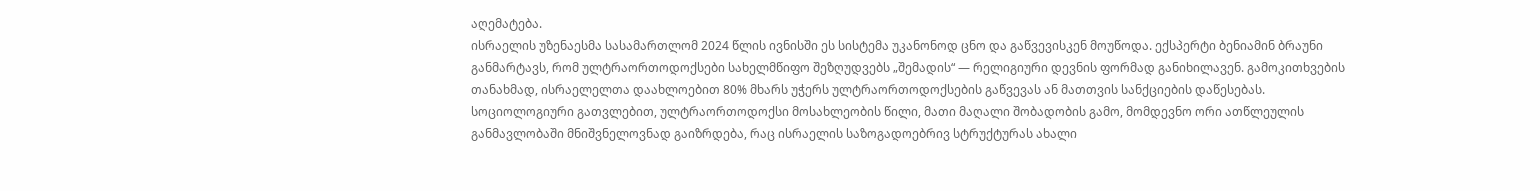აღემატება.
ისრაელის უზენაესმა სასამართლომ 2024 წლის ივნისში ეს სისტემა უკანონოდ ცნო და გაწვევისკენ მოუწოდა. ექსპერტი ბენიამინ ბრაუნი განმარტავს, რომ ულტრაორთოდოქსები სახელმწიფო შეზღუდვებს „შემადის“ — რელიგიური დევნის ფორმად განიხილავენ. გამოკითხვების თანახმად, ისრაელელთა დაახლოებით 80% მხარს უჭერს ულტრაორთოდოქსების გაწვევას ან მათთვის სანქციების დაწესებას.
სოციოლოგიური გათვლებით, ულტრაორთოდოქსი მოსახლეობის წილი, მათი მაღალი შობადობის გამო, მომდევნო ორი ათწლეულის განმავლობაში მნიშვნელოვნად გაიზრდება, რაც ისრაელის საზოგადოებრივ სტრუქტურას ახალი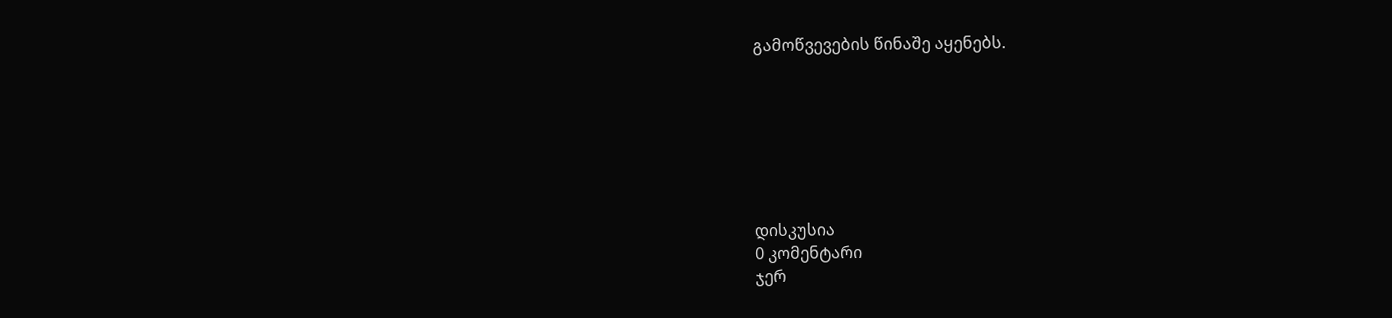გამოწვევების წინაშე აყენებს.







დისკუსია
0 კომენტარი
ჯერ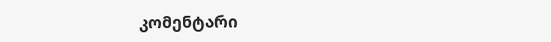კომენტარი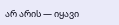არ არის — იყავი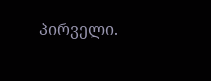პირველი.